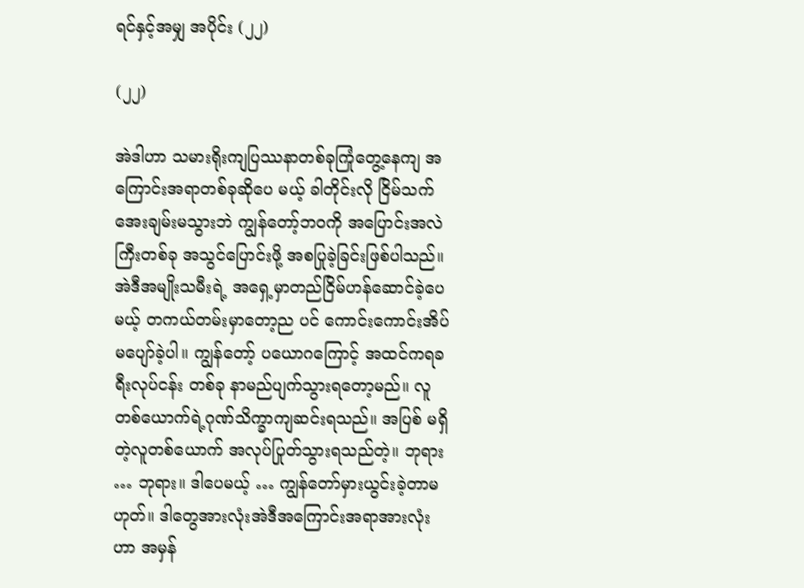ရင်နှင့်အမျှ အပိုင်း (၂၂)

(၂၂)

အဲဒါဟာ သမားရိုးကျပြဿနာတစ်ခုကြုံတွေ့နေကျ အကြောင်းအရာတစ်ခုဆိုပေ မယ့် ခါတိုင်းလို ငြိမ်သက်အေးချမ်းမသွားဘဲ ကျွန်တော့်ဘဝကို အပြောင်းအလဲကြီးတစ်ခု အသွင်ပြောင်းဖို့ အစပြုခဲ့ခြင်းဖြစ်ပါသည်။
အဲဒီအမျိုးသမီးရဲ့ အရှေ့မှာတည်ငြိမ်ဟန်ဆောင်ခဲ့ပေမယ့် တကယ်တမ်းမှာတော့ည ပင် ကောင်းကောင်းအိပ်မပျော်ခဲ့ပါ။ ကျွန်တော့် ပယောဂကြောင့် အထင်ကရခရီးလုပ်ငန်း တစ်ခု နာမည်ပျက်သွားရတော့မည်။ လူတစ်ယောက်ရဲ့ဂုဏ်သိက္ခာကျဆင်းရသည်။ အပြစ် မရှိတဲ့လူတစ်ယောက် အလုပ်ပြုတ်သွားရသည်တဲ့။ ဘုရား … ဘုရား။ ဒါပေမယ့် … ကျွန်တော်မှားယွင်းခဲ့တာမဟုတ်။ ဒါတွေအားလုံးအဲဒီအကြောင်းအရာအားလုံးဟာ အမှန်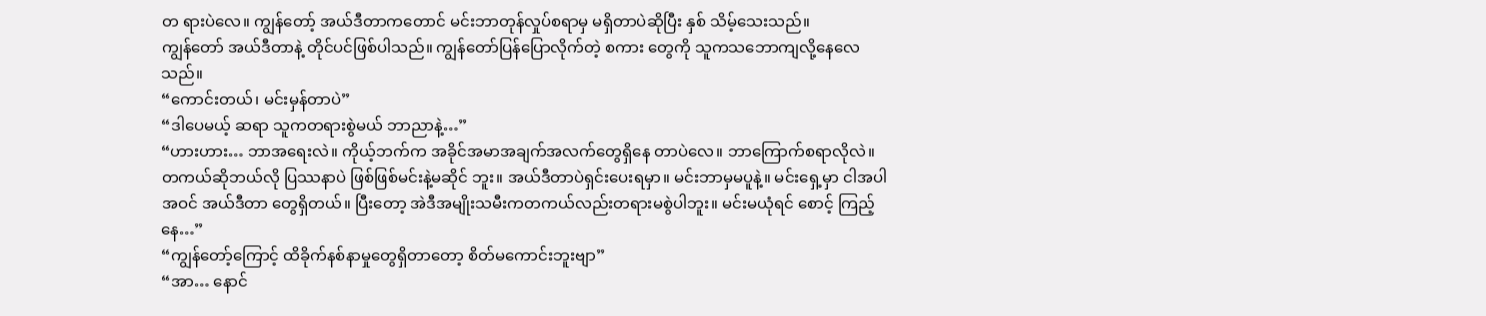တ ရားပဲလေ။ ကျွန်တော့် အယ်ဒီတာကတောင် မင်းဘာတုန်လှုပ်စရာမှ မရှိတာပဲဆိုပြီး နှစ် သိမ့်သေးသည်။
ကျွန်တော် အယ်ဒီတာနဲ့ တိုင်ပင်ဖြစ်ပါသည်။ ကျွန်တော်ပြန်ပြောလိုက်တဲ့ စကား တွေကို သူကသဘောကျလို့နေလေသည်။
“ကောင်းတယ်၊ မင်းမှန်တာပဲ”
“ဒါပေမယ့် ဆရာ သူကတရားစွဲမယ် ဘာညာနဲ့…”
“ဟားဟား… ဘာအရေးလဲ။ ကိုယ့်ဘက်က အခိုင်အမာအချက်အလက်တွေရှိနေ တာပဲလေ။ ဘာကြောက်စရာလိုလဲ။ တကယ်ဆိုဘယ်လို ပြဿနာပဲ ဖြစ်ဖြစ်မင်းနဲ့မဆိုင် ဘူး။ အယ်ဒီတာပဲရှင်းပေးရမှာ။ မင်းဘာမှမပူနဲ့။ မင်းရှေ့မှာ ငါအပါအဝင် အယ်ဒီတာ တွေရှိတယ်။ ပြီးတော့ အဲဒီအမျိုးသမီးကတကယ်လည်းတရားမစွဲပါဘူး။ မင်းမယုံရင် စောင့် ကြည့်နေ…”
“ကျွန်တော့်ကြောင့် ထိခိုက်နစ်နာမှုတွေရှိတာတော့ စိတ်မကောင်းဘူးဗျာ”
“အာ… နောင်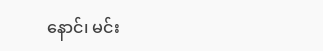နောင်၊ မင်း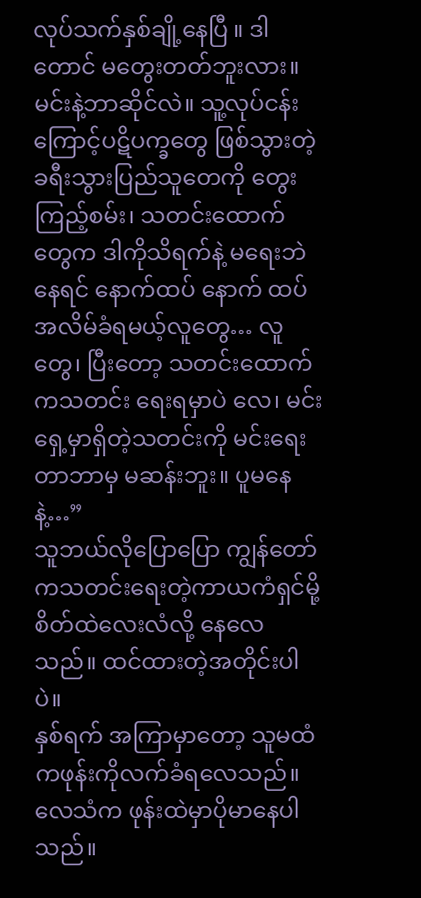လုပ်သက်နှစ်ချို့နေပြီ ။ ဒါတောင် မတွေးတတ်ဘူးလား။ မင်းနဲ့ဘာဆိုင်လဲ။ သူ့လုပ်ငန်းကြောင့်ပဋိပက္ခတွေ ဖြစ်သွားတဲ့ ခရီးသွားပြည်သူတေကို တွေးကြည့်စမ်း၊ သတင်းထောက်တွေက ဒါကိုသိရက်နဲ့ မရေးဘဲနေရင် နောက်ထပ် နောက် ထပ် အလိမ်ခံရမယ့်လူတွေ… လူတွေ၊ ပြီးတော့ သတင်းထောက်ကသတင်း ရေးရမှာပဲ လေ၊ မင်းရှေ့မှာရှိတဲ့သတင်းကို မင်းရေးတာဘာမှ မဆန်းဘူး။ ပူမနေနဲ့…”
သူဘယ်လိုပြောပြော ကျွန်တော်ကသတင်းရေးတဲ့ကာယကံရှင်မို့ စိတ်ထဲလေးလံလို့ နေလေသည်။ ထင်ထားတဲ့အတိုင်းပါပဲ။
နှစ်ရက် အကြာမှာတော့ သူမထံကဖုန်းကိုလက်ခံရလေသည်။
လေသံက ဖုန်းထဲမှာပိုမာနေပါသည်။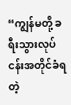“ကျွန်မတို့ ခရီးသွားလုပ်ငန်းအတိုင်ခံရတဲ့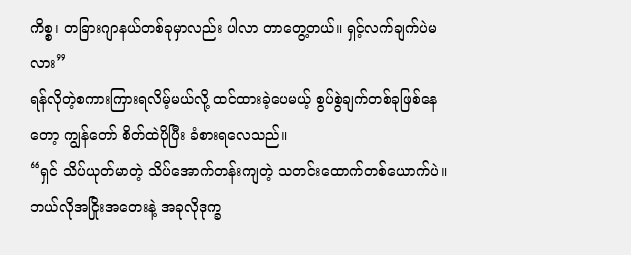ကိစ္စ၊ တခြားဂျာနယ်တစ်ခုမှာလည်း ပါလာ တာတွေ့တယ်။ ရှင့်လက်ချက်ပဲမလား”
ရန်လိုတဲ့စကားကြားရလိမ့်မယ်လို့ ထင်ထားခဲ့ပေမယ့် စွပ်စွဲချက်တစ်ခုဖြစ်နေတော့ ကျွန်တော် စိတ်ထဲပိုပြီး ခံစားရလေသည်။
“ရှင် သိပ်ယုတ်မာတဲ့ သိပ်အောက်တန်းကျတဲ့ သတင်းထောက်တစ်ယောက်ပဲ။ ဘယ်လိုအငြိုးအတေးနဲ့ အခုလိုဒုက္ခ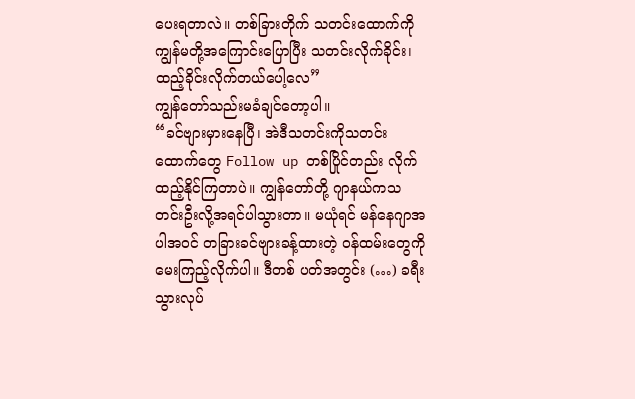ပေးရတာလဲ။ တစ်ခြားတိုက် သတင်းထောက်ကို ကျွန်မတို့အကြောင်းပြောပြီး သတင်းလိုက်ခိုင်း၊ ထည့်ခိုင်းလိုက်တယ်ပေါ့လေ”
ကျွန်တော်သည်းမခံချင်တော့ပါ။
“ခင်ဗျားမှားနေပြီ၊ အဲဒီသတင်းကိုသတင်းထောက်တွေ Follow up တစ်ပြိုင်တည်း လိုက်ထည့်နိုင်ကြတာပဲ။ ကျွန်တော်တို့ ဂျာနယ်ကသတင်းဦးလို့အရင်ပါသွားတာ။ မယုံရင် မန်နေဂျာအပါအဝင် တခြားခင်ဗျားခန့်ထားတဲ့ ဝန်ထမ်းတွေကို မေးကြည့်လိုက်ပါ။ ဒီတစ် ပတ်အတွင်း (…) ခရီးသွားလုပ်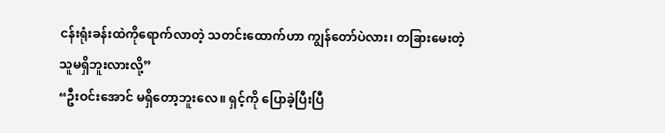ငန်းရုံးခန်းထဲကိုရောက်လာတဲ့ သတင်းထောက်ဟာ ကျွန်တော်ပဲလား၊ တခြားမေးတဲ့သူမရှိဘူးလားလို့”
“ဦးဝင်းအောင် မရှိတော့ဘူးလေ။ ရှင့်ကို ပြောခဲ့ပြီးပြီ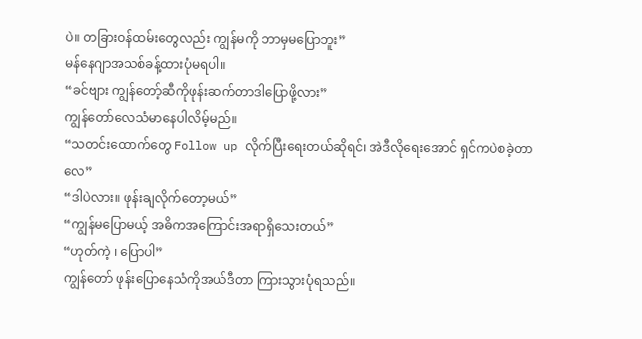ပဲ။ တခြားဝန်ထမ်းတွေလည်း ကျွန်မကို ဘာမှမပြောဘူး”
မန်နေဂျာအသစ်ခန့်ထားပုံမရပါ။
“ခင်ဗျား ကျွန်တော့်ဆီကိုဖုန်းဆက်တာဒါပြောဖို့လား”
ကျွန်တော်လေသံမာနေပါလိမ့်မည်။
“သတင်းထောက်တွေ Follow up လိုက်ပြီးရေးတယ်ဆိုရင်၊ အဲဒီလိုရေးအောင် ရှင်ကပဲစခဲ့တာလေ”
“ဒါပဲလား။ ဖုန်းချလိုက်တော့မယ်”
“ကျွန်မပြောမယ့် အဓိကအကြောင်းအရာရှိသေးတယ်”
“ဟုတ်ကဲ့ ၊ ပြောပါ”
ကျွန်တော် ဖုန်းပြောနေသံကိုအယ်ဒီတာ ကြားသွားပုံရသည်။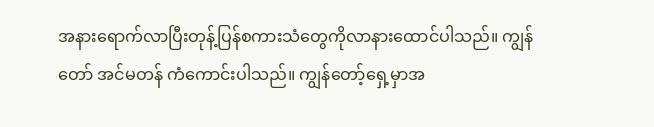အနားရောက်လာပြီးတုန့်ပြန်စကားသံတွေကိုလာနားထောင်ပါသည်။ ကျွန်တော် အင်မတန် ကံကောင်းပါသည်။ ကျွန်တော့်ရှေ့မှာအ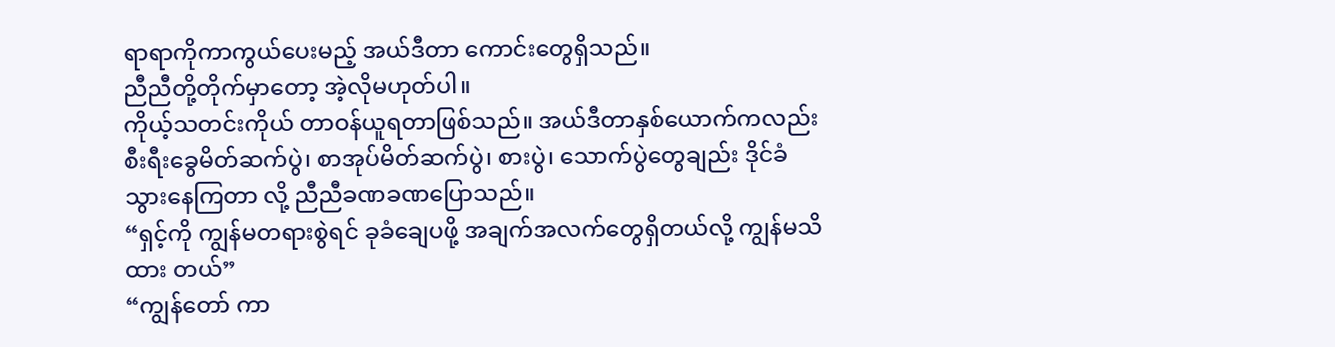ရာရာကိုကာကွယ်ပေးမည့် အယ်ဒီတာ ကောင်းတွေရှိသည်။
ညီညီတို့တိုက်မှာတော့ အဲ့လိုမဟုတ်ပါ။
ကိုယ့်သတင်းကိုယ် တာဝန်ယူရတာဖြစ်သည်။ အယ်ဒီတာနှစ်ယောက်ကလည်း စီးရီးခွေမိတ်ဆက်ပွဲ၊ စာအုပ်မိတ်ဆက်ပွဲ၊ စားပွဲ၊ သောက်ပွဲတွေချည်း ဒိုင်ခံသွားနေကြတာ လို့ ညီညီခဏခဏပြောသည်။
“ရှင့်ကို ကျွန်မတရားစွဲရင် ခုခံချေပဖို့ အချက်အလက်တွေရှိတယ်လို့ ကျွန်မသိထား တယ်”
“ကျွန်တော် ကာ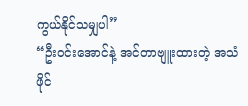ကွယ်နိုင်သမျှပါ”
“ဦးဝင်းအောင်နဲ့ အင်တာဗျူးထားတဲ့ အသံဖိုင်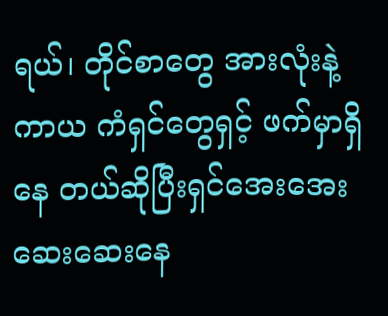ရယ်၊ တိုင်စာတွေ အားလုံးနဲ့ ကာယ ကံရှင်တွေရှင့် ဖက်မှာရှိနေ တယ်ဆိုပြီးရှင်အေးအေးဆေးဆေးနေ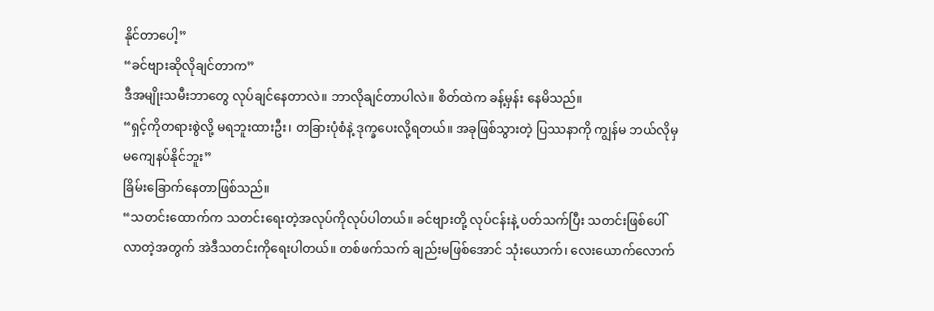နိုင်တာပေါ့”
“ခင်ဗျားဆိုလိုချင်တာက”
ဒီအမျိုးသမီးဘာတွေ လုပ်ချင်နေတာလဲ။ ဘာလိုချင်တာပါလဲ။ စိတ်ထဲက ခန့်မှန်း နေမိသည်။
“ရှင့်ကိုတရားစွဲလို့ မရဘူးထားဦး၊ တခြားပုံစံနဲ့ ဒုက္ခပေးလို့ရတယ်။ အခုဖြစ်သွားတဲ့ ပြဿနာကို ကျွန်မ ဘယ်လိုမှ မကျေနပ်နိုင်ဘူး”
ခြိမ်းခြောက်နေတာဖြစ်သည်။
“သတင်းထောက်က သတင်းရေးတဲ့အလုပ်ကိုလုပ်ပါတယ်။ ခင်ဗျားတို့ လုပ်ငန်းနဲ့ ပတ်သက်ပြီး သတင်းဖြစ်ပေါ်လာတဲ့အတွက် အဲဒီသတင်းကိုရေးပါတယ်။ တစ်ဖက်သက် ချည်းမဖြစ်အောင် သုံးယောက်၊ လေးယောက်လောက်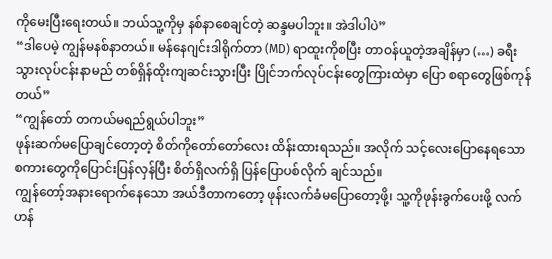ကိုမေးပြီးရေးတယ်။ ဘယ်သူ့ကိုမှ နစ်နာစေချင်တဲ့ ဆန္ဒမပါဘူး။ အဲဒါပါပဲ”
“ဒါပေမဲ့ ကျွန်မနစ်နာတယ်။ မန်နေဂျင်းဒါရိုက်တာ (MD) ရာထူးကိုစပြီး တာဝန်ယူတဲ့အချိန်မှာ (…) ခရီး သွားလုပ်ငန်းနာမည် တစ်ရှိန်ထိုးကျဆင်းသွားပြီး ပြိုင်ဘက်လုပ်ငန်းတွေကြားထဲမှာ ပြော စရာတွေဖြစ်ကုန်တယ်”
“ကျွန်တော် တကယ်မရည်ရွယ်ပါဘူး”
ဖုန်းဆက်မပြောချင်တော့တဲ့ စိတ်ကိုတော်တော်လေး ထိန်းထားရသည်။ အလိုက် သင့်လေးပြောနေရသော စကားတွေကိုပြောင်းပြန်လှန်ပြီး စိတ်ရှိလက်ရှိ ပြန်ပြောပစ်လိုက် ချင်သည်။
ကျွန်တော့်အနားရောက်နေသော အယ်ဒီတာကတော့ ဖုန်းလက်ခံမပြောတော့ဖို့၊ သူ့ကိုဖုန်းခွက်ပေးဖို့ လက်ဟန်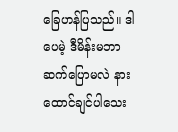ခြေဟန်ပြသည်။ ဒါပေမဲ့ ဒီမိန်းမဘာဆက်ပြောမလဲ နား ထောင်ချင်ပါသေး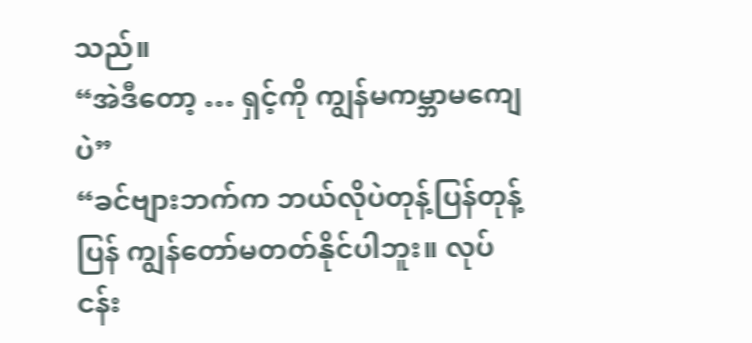သည်။
“အဲဒီတော့ … ရှင့်ကို ကျွန်မကမ္ဘာမကျေပဲ”
“ခင်ဗျားဘက်က ဘယ်လိုပဲတုန့်ပြန်တုန့်ပြန် ကျွန်တော်မတတ်နိုင်ပါဘူး။ လုပ်ငန်း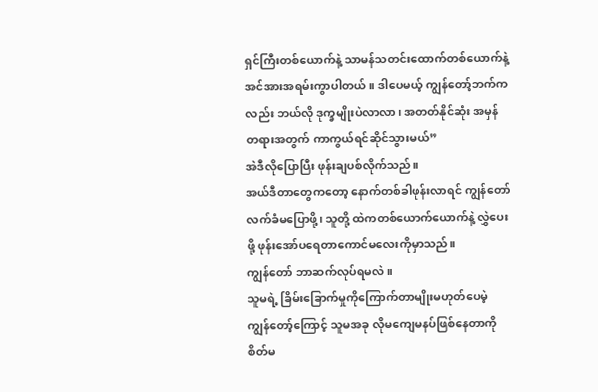ရှင်ကြီးတစ်ယောက်နဲ့ သာမန်သတင်းထောက်တစ်ယောက်နဲ့ အင်အားအရမ်းကွာပါတယ်။ ဒါပေမယ့် ကျွန်တော့်ဘက်ကလည်း ဘယ်လို ဒုက္ခမျိုးပဲလာလာ၊ အတတ်နိုင်ဆုံး အမှန် တရားအတွက် ကာကွယ်ရင်ဆိုင်သွားမယ်”
အဲဒီလိုပြောပြီး ဖုန်းချပစ်လိုက်သည်။
အယ်ဒီတာတွေကတော့ နောက်တစ်ခါဖုန်းလာရင် ကျွန်တော်လက်ခံမပြောဖို့၊ သူတို့ ထဲကတစ်ယောက်ယောက်နဲ့ လွှဲပေးဖို့ ဖုန်းအော်ပရေတာကောင်မလေးကိုမှာသည်။
ကျွန်တော် ဘာဆက်လုပ်ရမလဲ။
သူမရဲ့ ခြိမ်းခြောက်မှုကိုကြောက်တာမျိုးမဟုတ်ပေမဲ့ ကျွန်တော့်ကြောင့် သူမအခု လိုမကျေမနပ်ဖြစ်နေတာကို စိတ်မ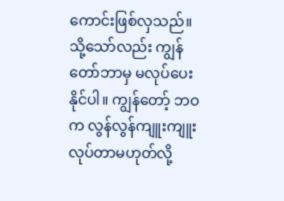ကောင်းဖြစ်လှသည်။ သို့သော်လည်း ကျွန်တော်ဘာမှ မလုပ်ပေးနိုင်ပါ။ ကျွန်တော့် ဘဝက လွန်လွန်ကျူးကျူးလုပ်တာမဟုတ်လို့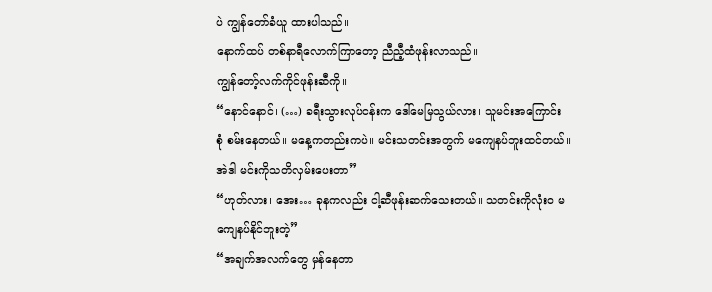ပဲ ကျွန်တော်ခံယူ ထားပါသည်။
နောက်ထပ် တစ်နာရီလောက်ကြာတော့ ညီညီ့ထံဖုန်းလာသည်။
ကျွန်တော့်လက်ကိုင်ဖုန်းဆီကို။
“နောင်နောင်၊ (…) ခရီးသွားလုပ်ငန်းက ဒေါ်မေမြသွယ်လား၊ သူမင်းအကြောင်း စုံ စမ်းနေတယ်။ မနေ့ကတည်းကပဲ။ မင်းသတင်းအတွက် မကျေနပ်ဘူးထင်တယ်။ အဲဒါ မင်းကိုသတိလှမ်းပေးတာ”
“ဟုတ်လား၊ အေး… ခုနကလည်း ငါ့ဆီဖုန်းဆက်သေးတယ်။ သတင်းကိုလုံးဝ မကျေနပ်နိုင်ဘူးတဲ့”
“အချက်အလက်တွေ မှန်နေတာ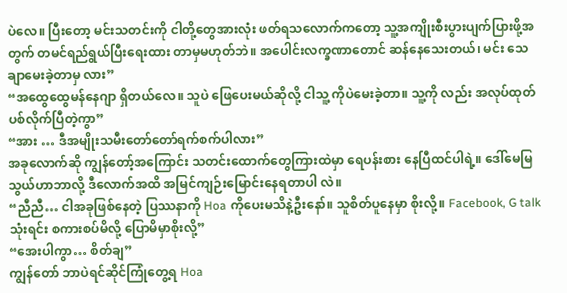ပဲလေ။ ပြီးတော့ မင်းသတင်းကို ငါတို့တွေအားလုံး ဖတ်ရသလောက်ကတော့ သူ့အကျိုးစီးပွားပျက်ပြားဖို့အတွက် တမင်ရည်ရွယ်ပြီးရေးထား တာမှမဟုတ်ဘဲ။ အပေါင်းလက္ခဏာတောင် ဆန်နေသေးတယ်၊ မင်း သေချာမေးခဲ့တာမှ လား”
“အထွေထွေမန်နေဂျာ ရှိတယ်လေ။ သူပဲ ဖြေပေးမယ်ဆိုလို့ ငါသူ့ ကိုပဲမေးခဲ့တာ။ သူ့ကို လည်း အလုပ်ထုတ်ပစ်လိုက်ပြီတဲ့ကွာ”
“အား … ဒီအမျိုးသမီးတော်တော်ရက်စက်ပါလား”
အခုလောက်ဆို ကျွန်တော့်အကြောင်း သတင်းထောက်တွေကြားထဲမှာ ရေပန်းစား နေပြီထင်ပါရဲ့။ ဒေါ်မေမြသွယ်ဟာဘာလို့ ဒီလောက်အထိ အမြင်ကျဉ်းမြောင်းနေရတာပါ လဲ။
“ညီညီ… ငါအခုဖြစ်နေတဲ့ ပြဿနာကို Hoa ကိုပေးမသိနဲ့ဦးနော်။ သူစိတ်ပူနေမှာ စိုးလို့။ Facebook, G talk သုံးရင်း စကားစပ်မိလို့ ပြောမိမှာစိုးလို့”
“အေးပါကွာ… စိတ်ချ”
ကျွန်တော် ဘာပဲရင်ဆိုင်ကြုံတွေ့ရ Hoa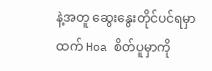နဲ့အတူ ဆွေးနွေးတိုင်ပင်ရမှာထက် Hoa စိတ်ပူမှာကို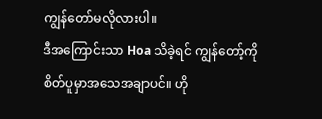ကျွန်တော်မလိုလားပါ။
ဒီအကြောင်းသာ Hoa သိခဲ့ရင် ကျွန်တော့်ကိုစိတ်ပူမှာအသေအချာပင်။ ဟို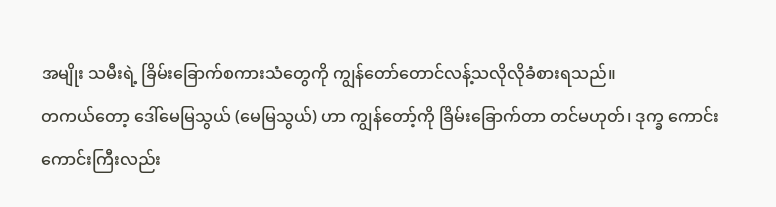အမျိုး သမီးရဲ့ ခြိမ်းခြောက်စကားသံတွေကို ကျွန်တော်တောင်လန့်သလိုလိုခံစားရသည်။
တကယ်တော့ ဒေါ်မေမြသွယ် (မေမြသွယ်) ဟာ ကျွန်တော့်ကို ခြိမ်းခြောက်တာ တင်မဟုတ်၊ ဒုက္ခ ကောင်းကောင်းကြီးလည်း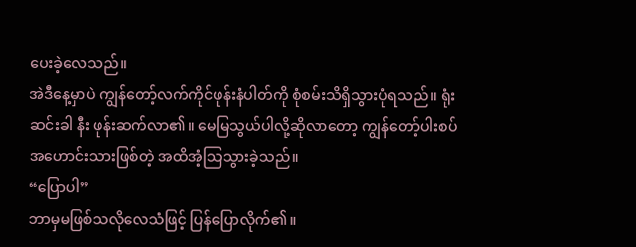ပေးခဲ့လေသည်။
အဲဒီနေ့မှာပဲ ကျွန်တော့်လက်ကိုင်ဖုန်းနံပါတ်ကို စုံစမ်းသိရှိသွားပုံရသည်။ ရုံးဆင်းခါ နီး ဖုန်းဆက်လာ၏။ မေမြသွယ်ပါလို့ဆိုလာတော့ ကျွန်တော့်ပါးစပ်အဟောင်းသားဖြစ်တဲ့ အထိအံ့သြသွားခဲ့သည်။
“ပြောပါ”
ဘာမှမဖြစ်သလိုလေသံဖြင့် ပြန်ပြောလိုက်၏။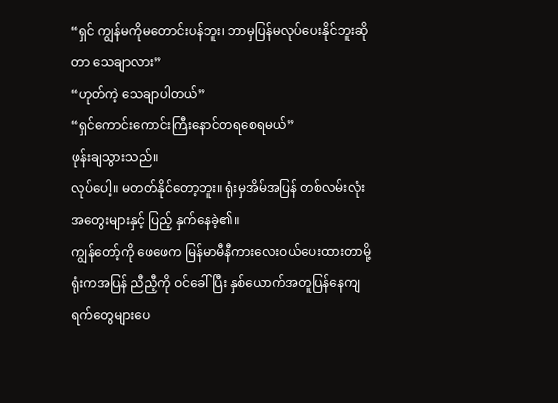“ရှင် ကျွန်မကိုမတောင်းပန်ဘူး၊ ဘာမှပြန်မလုပ်ပေးနိုင်ဘူးဆိုတာ သေချာလား”
“ဟုတ်ကဲ့ သေချာပါတယ်”
“ရှင်ကောင်းကောင်းကြီးနောင်တရစေရမယ်”
ဖုန်းချသွားသည်။
လုပ်ပေါ့။ မတတ်နိုင်တော့ဘူး။ ရုံးမှအိမ်အပြန် တစ်လမ်းလုံးအတွေးများနှင့် ပြည့် နှက်နေခဲ့၏။
ကျွန်တော့်ကို ဖေဖေက မြန်မာမီနီကားလေးဝယ်ပေးထားတာမို့ ရုံးကအပြန် ညီညီ့ကို ဝင်ခေါ်ပြီး နှစ်ယောက်အတူပြန်နေကျရက်တွေများပေ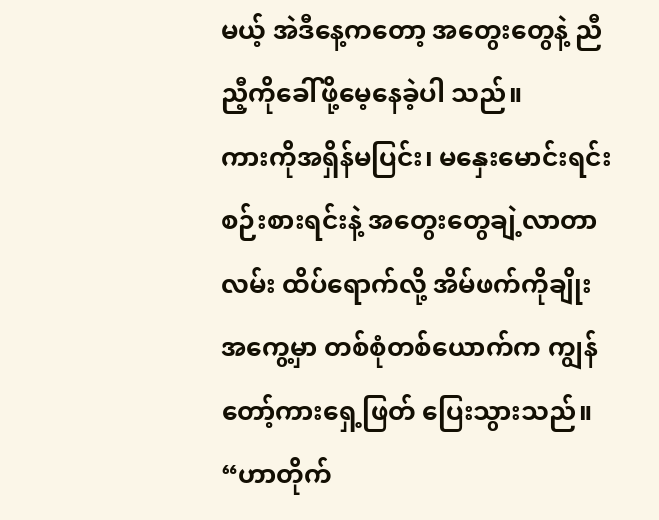မယ့် အဲဒီနေ့ကတော့ အတွေးတွေနဲ့ ညီညီ့ကိုခေါ်ဖို့မေ့နေခဲ့ပါ သည်။
ကားကိုအရှိန်မပြင်း၊ မနှေးမောင်းရင်းစဉ်းစားရင်းနဲ့ အတွေးတွေချဲ့လာတာ လမ်း ထိပ်ရောက်လို့ အိမ်ဖက်ကိုချိုးအကွေ့မှာ တစ်စုံတစ်ယောက်က ကျွန်တော့်ကားရှေ့ဖြတ် ပြေးသွားသည်။
“ဟာတိုက်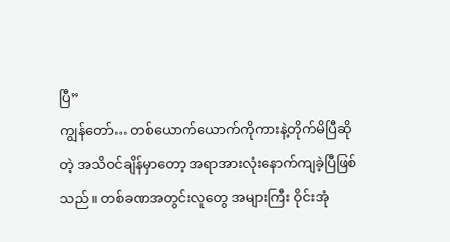ပြီ”
ကျွန်တော်… တစ်ယောက်ယောက်ကိုကားနဲ့တိုက်မိပြီဆိုတဲ့ အသိဝင်ချိန်မှာတော့ အရာအားလုံးနောက်ကျခဲ့ပြီဖြစ်သည်။ တစ်ခဏအတွင်းလူတွေ အများကြီး ဝိုင်းအုံ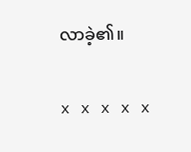လာခဲ့၏။

x x x x x